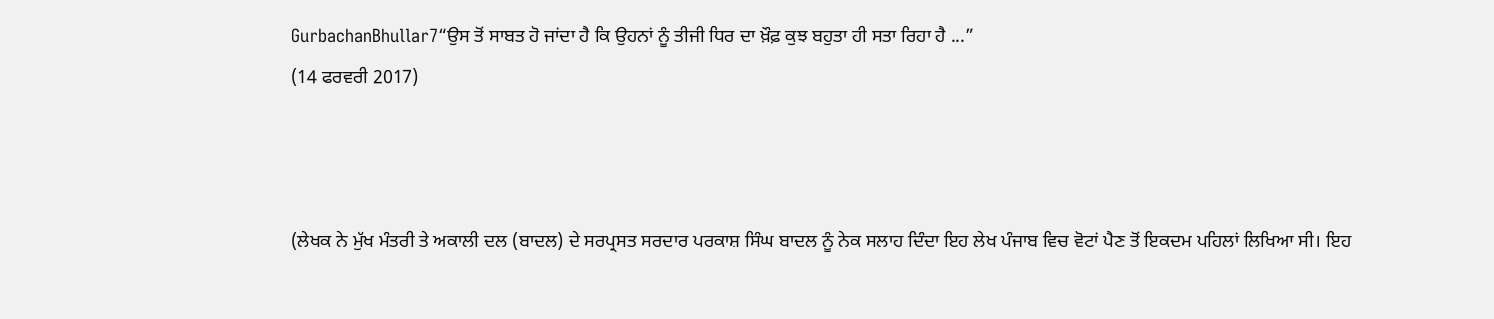GurbachanBhullar7“ਉਸ ਤੋਂ ਸਾਬਤ ਹੋ ਜਾਂਦਾ ਹੈ ਕਿ ਉਹਨਾਂ ਨੂੰ ਤੀਜੀ ਧਿਰ ਦਾ ਖ਼ੌਫ਼ ਕੁਝ ਬਹੁਤਾ ਹੀ ਸਤਾ ਰਿਹਾ ਹੈ ...”
(14 ਫਰਵਰੀ 2017)



(ਲੇਖਕ ਨੇ ਮੁੱਖ ਮੰਤਰੀ ਤੇ ਅਕਾਲੀ ਦਲ (ਬਾਦਲ) ਦੇ ਸਰਪ੍ਰਸਤ ਸਰਦਾਰ ਪਰਕਾਸ਼ ਸਿੰਘ ਬਾਦਲ ਨੂੰ ਨੇਕ ਸਲਾਹ ਦਿੰਦਾ ਇਹ ਲੇਖ ਪੰਜਾਬ ਵਿਚ ਵੋਟਾਂ ਪੈਣ ਤੋਂ ਇਕਦਮ ਪਹਿਲਾਂ ਲਿਖਿਆ ਸੀ। ਇਹ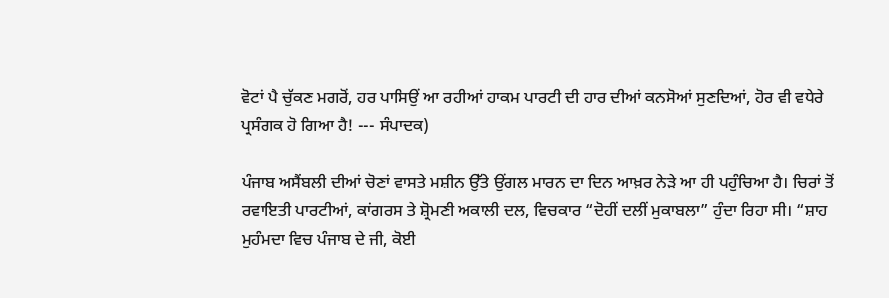ਵੋਟਾਂ ਪੈ ਚੁੱਕਣ ਮਗਰੋਂ, ਹਰ ਪਾਸਿਉਂ ਆ ਰਹੀਆਂ ਹਾਕਮ ਪਾਰਟੀ ਦੀ ਹਾਰ ਦੀਆਂ ਕਨਸੋਆਂ ਸੁਣਦਿਆਂ, ਹੋਰ ਵੀ ਵਧੇਰੇ ਪ੍ਰਸੰਗਕ ਹੋ ਗਿਆ ਹੈ! --- ਸੰਪਾਦਕ)

ਪੰਜਾਬ ਅਸੈਂਬਲੀ ਦੀਆਂ ਚੋਣਾਂ ਵਾਸਤੇ ਮਸ਼ੀਨ ਉੱਤੇ ਉਂਗਲ ਮਾਰਨ ਦਾ ਦਿਨ ਆਖ਼ਰ ਨੇੜੇ ਆ ਹੀ ਪਹੁੰਚਿਆ ਹੈ। ਚਿਰਾਂ ਤੋਂ ਰਵਾਇਤੀ ਪਾਰਟੀਆਂ, ਕਾਂਗਰਸ ਤੇ ਸ਼੍ਰੋਮਣੀ ਅਕਾਲੀ ਦਲ, ਵਿਚਕਾਰ “ਦੋਹੀਂ ਦਲੀਂ ਮੁਕਾਬਲਾ” ਹੁੰਦਾ ਰਿਹਾ ਸੀ। “ਸ਼ਾਹ ਮੁਹੰਮਦਾ ਵਿਚ ਪੰਜਾਬ ਦੇ ਜੀ, ਕੋਈ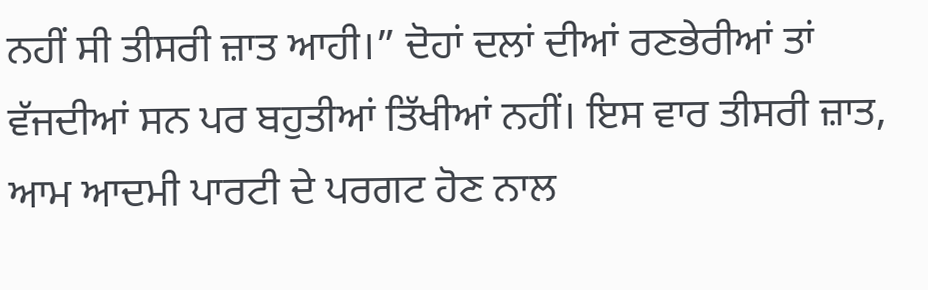ਨਹੀਂ ਸੀ ਤੀਸਰੀ ਜ਼ਾਤ ਆਹੀ।” ਦੋਹਾਂ ਦਲਾਂ ਦੀਆਂ ਰਣਭੇਰੀਆਂ ਤਾਂ ਵੱਜਦੀਆਂ ਸਨ ਪਰ ਬਹੁਤੀਆਂ ਤਿੱਖੀਆਂ ਨਹੀਂ। ਇਸ ਵਾਰ ਤੀਸਰੀ ਜ਼ਾਤ, ਆਮ ਆਦਮੀ ਪਾਰਟੀ ਦੇ ਪਰਗਟ ਹੋਣ ਨਾਲ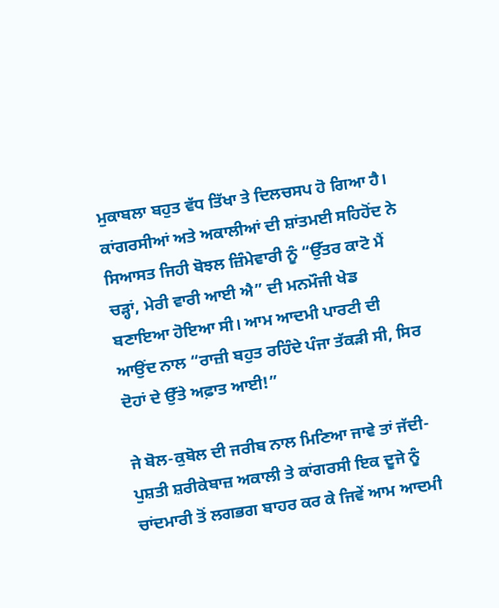ਮੁਕਾਬਲਾ ਬਹੁਤ ਵੱਧ ਤਿੱਖਾ ਤੇ ਦਿਲਚਸਪ ਹੋ ਗਿਆ ਹੈ। ਕਾਂਗਰਸੀਆਂ ਅਤੇ ਅਕਾਲੀਆਂ ਦੀ ਸ਼ਾਂਤਮਈ ਸਹਿਹੋਂਦ ਨੇ ਸਿਆਸਤ ਜਿਹੀ ਬੋਝਲ ਜ਼ਿੰਮੇਵਾਰੀ ਨੂੰ “ਉੱਤਰ ਕਾਟੋ ਮੈਂ ਚੜ੍ਹਾਂ, ਮੇਰੀ ਵਾਰੀ ਆਈ ਐ” ਦੀ ਮਨਮੌਜੀ ਖੇਡ ਬਣਾਇਆ ਹੋਇਆ ਸੀ। ਆਮ ਆਦਮੀ ਪਾਰਟੀ ਦੀ ਆਉਂਦ ਨਾਲ “ਰਾਜ਼ੀ ਬਹੁਤ ਰਹਿੰਦੇ ਪੰਜਾ ਤੱਕੜੀ ਸੀ, ਸਿਰ ਦੋਹਾਂ ਦੇ ਉੱਤੇ ਅਫ਼ਾਤ ਆਈ!”

ਜੇ ਬੋਲ-ਕੁਬੋਲ ਦੀ ਜਰੀਬ ਨਾਲ ਮਿਣਿਆ ਜਾਵੇ ਤਾਂ ਜੱਦੀ-ਪੁਸ਼ਤੀ ਸ਼ਰੀਕੇਬਾਜ਼ ਅਕਾਲੀ ਤੇ ਕਾਂਗਰਸੀ ਇਕ ਦੂਜੇ ਨੂੰ ਚਾਂਦਮਾਰੀ ਤੋਂ ਲਗਭਗ ਬਾਹਰ ਕਰ ਕੇ ਜਿਵੇਂ ਆਮ ਆਦਮੀ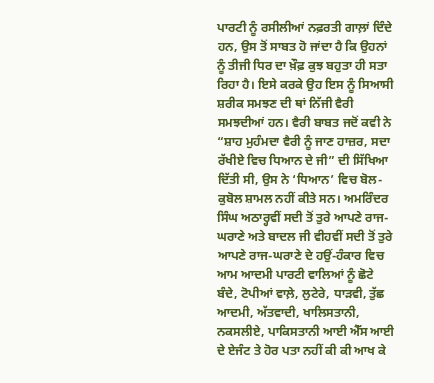ਪਾਰਟੀ ਨੂੰ ਰਸੀਲੀਆਂ ਨਫ਼ਰਤੀ ਗਾਲ਼ਾਂ ਦਿੰਦੇ ਹਨ, ਉਸ ਤੋਂ ਸਾਬਤ ਹੋ ਜਾਂਦਾ ਹੈ ਕਿ ਉਹਨਾਂ ਨੂੰ ਤੀਜੀ ਧਿਰ ਦਾ ਖ਼ੌਫ਼ ਕੁਝ ਬਹੁਤਾ ਹੀ ਸਤਾ ਰਿਹਾ ਹੈ। ਇਸੇ ਕਰਕੇ ਉਹ ਇਸ ਨੂੰ ਸਿਆਸੀ ਸ਼ਰੀਕ ਸਮਝਣ ਦੀ ਥਾਂ ਨਿੱਜੀ ਵੈਰੀ ਸਮਝਦੀਆਂ ਹਨ। ਵੈਰੀ ਬਾਬਤ ਜਦੋਂ ਕਵੀ ਨੇ “ਸ਼ਾਹ ਮੁਹੰਮਦਾ ਵੈਰੀ ਨੂੰ ਜਾਣ ਹਾਜ਼ਰ, ਸਦਾ ਰੱਖੀਏ ਵਿਚ ਧਿਆਨ ਦੇ ਜੀ” ਦੀ ਸਿੱਖਿਆ ਦਿੱਤੀ ਸੀ, ਉਸ ਨੇ ‘ਧਿਆਨ’ ਵਿਚ ਬੋਲ-ਕੁਬੋਲ ਸ਼ਾਮਲ ਨਹੀਂ ਕੀਤੇ ਸਨ। ਅਮਰਿੰਦਰ ਸਿੰਘ ਅਠਾਰ੍ਹਵੀਂ ਸਦੀ ਤੋਂ ਤੁਰੇ ਆਪਣੇ ਰਾਜ-ਘਰਾਣੇ ਅਤੇ ਬਾਦਲ ਜੀ ਵੀਹਵੀਂ ਸਦੀ ਤੋਂ ਤੁਰੇ ਆਪਣੇ ਰਾਜ-ਘਰਾਣੇ ਦੇ ਹਉਂ-ਹੰਕਾਰ ਵਿਚ ਆਮ ਆਦਮੀ ਪਾਰਟੀ ਵਾਲਿਆਂ ਨੂੰ ਛੋਟੇ ਬੰਦੇ, ਟੋਪੀਆਂ ਵਾਲ਼ੇ, ਲੁਟੇਰੇ, ਧਾੜਵੀ, ਤੁੱਛ ਆਦਮੀ, ਅੱਤਵਾਦੀ, ਖਾਲਿਸਤਾਨੀ, ਨਕਸਲੀਏ, ਪਾਕਿਸਤਾਨੀ ਆਈ ਐੱਸ ਆਈ ਦੇ ਏਜੰਟ ਤੇ ਹੋਰ ਪਤਾ ਨਹੀਂ ਕੀ ਕੀ ਆਖ ਕੇ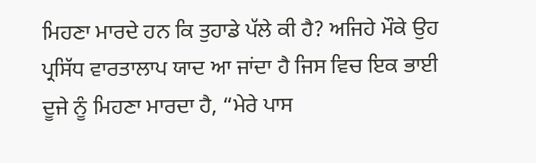ਮਿਹਣਾ ਮਾਰਦੇ ਹਨ ਕਿ ਤੁਹਾਡੇ ਪੱਲੇ ਕੀ ਹੈ? ਅਜਿਹੇ ਮੌਕੇ ਉਹ ਪ੍ਰਸਿੱਧ ਵਾਰਤਾਲਾਪ ਯਾਦ ਆ ਜਾਂਦਾ ਹੈ ਜਿਸ ਵਿਚ ਇਕ ਭਾਈ ਦੂਜੇ ਨੂੰ ਮਿਹਣਾ ਮਾਰਦਾ ਹੈ, “ਮੇਰੇ ਪਾਸ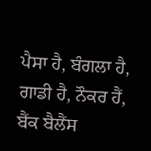ਪੈਸਾ ਹੈ, ਬੰਗਲਾ ਹੈ, ਗਾਡੀ ਹੈ, ਨੌਕਰ ਹੈਂ, ਬੈਂਕ ਬੈਲੈਂਸ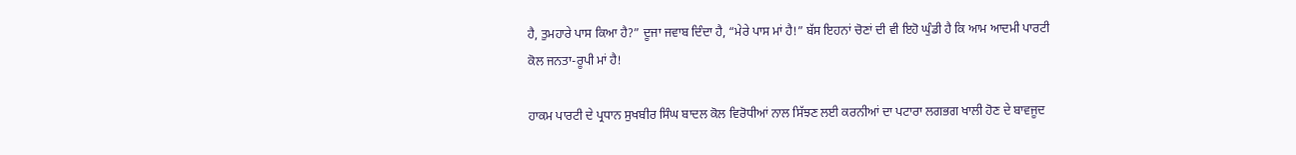ਹੈ, ਤੁਮਹਾਰੇ ਪਾਸ ਕਿਆ ਹੈ?” ਦੂਜਾ ਜਵਾਬ ਦਿੰਦਾ ਹੈ, “ਮੇਰੇ ਪਾਸ ਮਾਂ ਹੈ!” ਬੱਸ ਇਹਨਾਂ ਚੋਣਾਂ ਦੀ ਵੀ ਇਹੋ ਘੁੰਡੀ ਹੈ ਕਿ ਆਮ ਆਦਮੀ ਪਾਰਟੀ ਕੋਲ ਜਨਤਾ-ਰੂਪੀ ਮਾਂ ਹੈ!

ਹਾਕਮ ਪਾਰਟੀ ਦੇ ਪ੍ਰਧਾਨ ਸੁਖਬੀਰ ਸਿੰਘ ਬਾਦਲ ਕੋਲ ਵਿਰੋਧੀਆਂ ਨਾਲ ਸਿੱਝਣ ਲਈ ਕਰਨੀਆਂ ਦਾ ਪਟਾਰਾ ਲਗਭਗ ਖਾਲੀ ਹੋਣ ਦੇ ਬਾਵਜੂਦ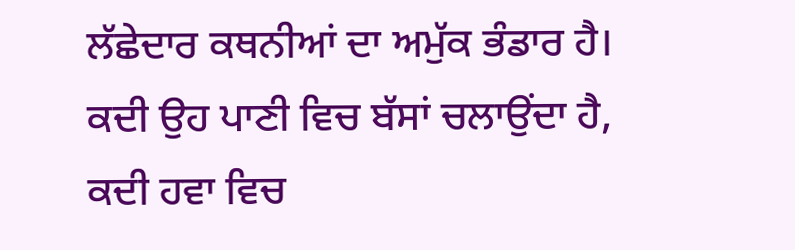ਲੱਛੇਦਾਰ ਕਥਨੀਆਂ ਦਾ ਅਮੁੱਕ ਭੰਡਾਰ ਹੈ। ਕਦੀ ਉਹ ਪਾਣੀ ਵਿਚ ਬੱਸਾਂ ਚਲਾਉਂਦਾ ਹੈ, ਕਦੀ ਹਵਾ ਵਿਚ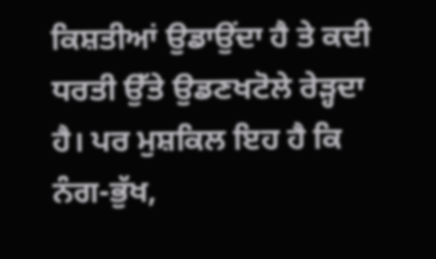ਕਿਸ਼ਤੀਆਂ ਉਡਾਉਂਦਾ ਹੈ ਤੇ ਕਦੀ ਧਰਤੀ ਉੱਤੇ ਉਡਣਖਟੋਲੇ ਰੇੜ੍ਹਦਾ ਹੈ। ਪਰ ਮੁਸ਼ਕਿਲ ਇਹ ਹੈ ਕਿ ਨੰਗ-ਭੁੱਖ,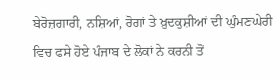ਬੇਰੋਜ਼ਗਾਰੀ, ਨਸ਼ਿਆਂ, ਰੋਗਾਂ ਤੇ ਖ਼ੁਦਕੁਸ਼ੀਆਂ ਦੀ ਘੁੰਮਣਘੇਰੀ ਵਿਚ ਫਸੇ ਹੋਏ ਪੰਜਾਬ ਦੇ ਲੋਕਾਂ ਨੇ ਕਰਨੀ ਤੋਂ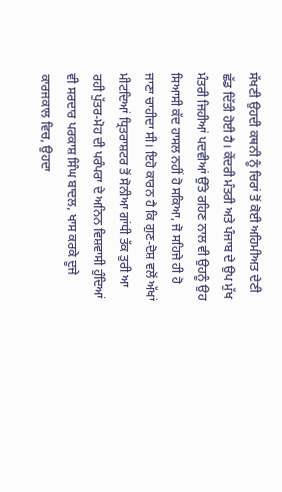ਸੱਖਣੀ ਉਹਦੀ ਕਥਨੀ ਨੂੰ ਚਿਰਾਂ ਤੋਂ ਕੋਈ ਅਹਿਮੀਅਤ ਦੇਣੀ ਛੱਡ ਦਿੱਤੀ ਹੋਈ ਹੈ। ਕੇਂਦਰੀ ਮੰਤਰੀ ਅਤੇ ਪੰਜਾਬ ਦੇ ਉਪ ਮੁੱਖ ਮੰਤਰੀ ਜਿਹੀਆਂ ਪਦਵੀਆਂ ਉੱਤੇ ਰਹਿਣ ਨਾਲ ਵੀ ਉਹਨੂੰ ਉਹ ਸਿਆਸੀ ਕੱਦ ਹਾਸਲ ਨਹੀਂ ਹੋ ਸਕਿਆ, ਜੋ ਸਹਿਜੇ ਹੀ ਹੋ ਜਾਣਾ ਚਾਹੀਦਾ ਸੀ। ਇਹੋ ਕਾਰਨ ਹੈ ਕਿ ਗੁਣ-ਦੋਸ਼ ਵਲੋਂ ਅੱਖਾਂ ਮੀਟਦਿਆਂ ਧ੍ਰਿਤਰਾਸ਼ਟਰ ਤੋਂ ਸੋਨੀਆ ਗਾਂਧੀ ਤੱਕ ਤੁਰੀ ਆ ਰਹੀ ਪੁੱਤਰ-ਮੋਹ ਦੀ ਪਰੰਪਰਾ ਦੇ ਅਨਿਨ ਵਿਸ਼ਵਾਸੀ ਹੁੰਦਿਆਂ ਵੀ ਸਰਦਾਰ ਪਰਕਾਸ਼ ਸਿੰਘ ਬਾਦਲ, ਖਾਸ ਕਰਕੇ ਦੂਜੇ ਕਾਰਜਕਾਲ ਵਿਚ, ਉਹਦਾ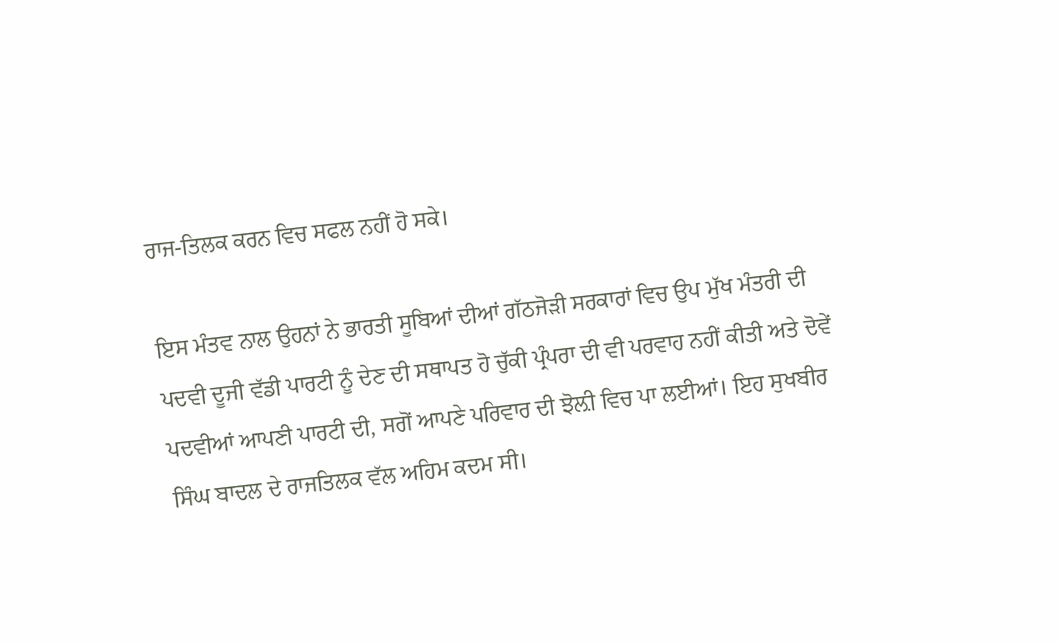ਰਾਜ-ਤਿਲਕ ਕਰਨ ਵਿਚ ਸਫਲ ਨਹੀਂ ਹੋ ਸਕੇ।

ਇਸ ਮੰਤਵ ਨਾਲ ਉਹਨਾਂ ਨੇ ਭਾਰਤੀ ਸੂਬਿਆਂ ਦੀਆਂ ਗੱਠਜੋੜੀ ਸਰਕਾਰਾਂ ਵਿਚ ਉਪ ਮੁੱਖ ਮੰਤਰੀ ਦੀ ਪਦਵੀ ਦੂਜੀ ਵੱਡੀ ਪਾਰਟੀ ਨੂੰ ਦੇਣ ਦੀ ਸਥਾਪਤ ਹੋ ਚੁੱਕੀ ਪ੍ਰੰਪਰਾ ਦੀ ਵੀ ਪਰਵਾਹ ਨਹੀਂ ਕੀਤੀ ਅਤੇ ਦੋਵੇਂ ਪਦਵੀਆਂ ਆਪਣੀ ਪਾਰਟੀ ਦੀ, ਸਗੋਂ ਆਪਣੇ ਪਰਿਵਾਰ ਦੀ ਝੋਲ਼ੀ ਵਿਚ ਪਾ ਲਈਆਂ। ਇਹ ਸੁਖਬੀਰ ਸਿੰਘ ਬਾਦਲ ਦੇ ਰਾਜਤਿਲਕ ਵੱਲ ਅਹਿਮ ਕਦਮ ਸੀ।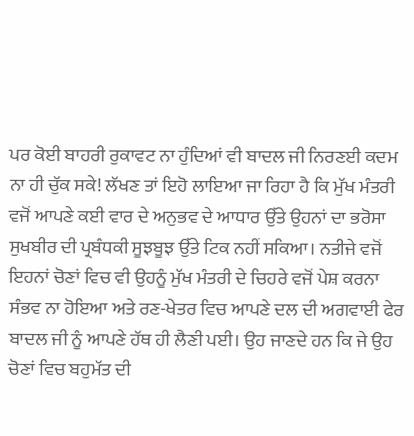ਪਰ ਕੋਈ ਬਾਹਰੀ ਰੁਕਾਵਟ ਨਾ ਹੁੰਦਿਆਂ ਵੀ ਬਾਦਲ ਜੀ ਨਿਰਣਈ ਕਦਮ ਨਾ ਹੀ ਚੁੱਕ ਸਕੇ! ਲੱਖਣ ਤਾਂ ਇਹੋ ਲਾਇਆ ਜਾ ਰਿਹਾ ਹੈ ਕਿ ਮੁੱਖ ਮੰਤਰੀ ਵਜੋਂ ਆਪਣੇ ਕਈ ਵਾਰ ਦੇ ਅਨੁਭਵ ਦੇ ਆਧਾਰ ਉੱਤੇ ਉਹਨਾਂ ਦਾ ਭਰੋਸਾ ਸੁਖਬੀਰ ਦੀ ਪ੍ਰਬੰਧਕੀ ਸੂਝਬੂਝ ਉੱਤੇ ਟਿਕ ਨਹੀਂ ਸਕਿਆ। ਨਤੀਜੇ ਵਜੋਂ ਇਹਨਾਂ ਚੋਣਾਂ ਵਿਚ ਵੀ ਉਹਨੂੰ ਮੁੱਖ ਮੰਤਰੀ ਦੇ ਚਿਹਰੇ ਵਜੋਂ ਪੇਸ਼ ਕਰਨਾ ਸੰਭਵ ਨਾ ਹੋਇਆ ਅਤੇ ਰਣ-ਖੇਤਰ ਵਿਚ ਆਪਣੇ ਦਲ ਦੀ ਅਗਵਾਈ ਫੇਰ ਬਾਦਲ ਜੀ ਨੂੰ ਆਪਣੇ ਹੱਥ ਹੀ ਲੈਣੀ ਪਈ। ਉਹ ਜਾਣਦੇ ਹਨ ਕਿ ਜੇ ਉਹ ਚੋਣਾਂ ਵਿਚ ਬਹੁਮੱਤ ਦੀ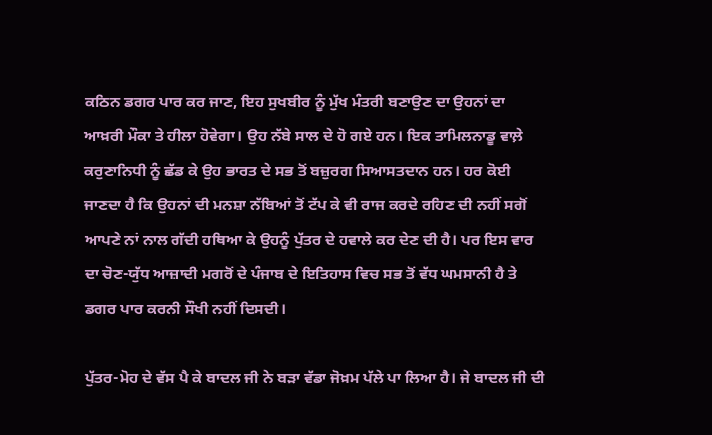ਕਠਿਨ ਡਗਰ ਪਾਰ ਕਰ ਜਾਣ, ਇਹ ਸੁਖਬੀਰ ਨੂੰ ਮੁੱਖ ਮੰਤਰੀ ਬਣਾਉਣ ਦਾ ਉਹਨਾਂ ਦਾ ਆਖ਼ਰੀ ਮੌਕਾ ਤੇ ਹੀਲਾ ਹੋਵੇਗਾ। ਉਹ ਨੱਬੇ ਸਾਲ ਦੇ ਹੋ ਗਏ ਹਨ। ਇਕ ਤਾਮਿਲਨਾਡੂ ਵਾਲ਼ੇ ਕਰੁਣਾਨਿਧੀ ਨੂੰ ਛੱਡ ਕੇ ਉਹ ਭਾਰਤ ਦੇ ਸਭ ਤੋਂ ਬਜ਼ੁਰਗ ਸਿਆਸਤਦਾਨ ਹਨ। ਹਰ ਕੋਈ ਜਾਣਦਾ ਹੈ ਕਿ ਉਹਨਾਂ ਦੀ ਮਨਸ਼ਾ ਨੱਬਿਆਂ ਤੋਂ ਟੱਪ ਕੇ ਵੀ ਰਾਜ ਕਰਦੇ ਰਹਿਣ ਦੀ ਨਹੀਂ ਸਗੋਂ ਆਪਣੇ ਨਾਂ ਨਾਲ ਗੱਦੀ ਹਥਿਆ ਕੇ ਉਹਨੂੰ ਪੁੱਤਰ ਦੇ ਹਵਾਲੇ ਕਰ ਦੇਣ ਦੀ ਹੈ। ਪਰ ਇਸ ਵਾਰ ਦਾ ਚੋਣ-ਯੁੱਧ ਆਜ਼ਾਦੀ ਮਗਰੋਂ ਦੇ ਪੰਜਾਬ ਦੇ ਇਤਿਹਾਸ ਵਿਚ ਸਭ ਤੋਂ ਵੱਧ ਘਮਸਾਨੀ ਹੈ ਤੇ ਡਗਰ ਪਾਰ ਕਰਨੀ ਸੌਖੀ ਨਹੀਂ ਦਿਸਦੀ।

ਪੁੱਤਰ-ਮੋਹ ਦੇ ਵੱਸ ਪੈ ਕੇ ਬਾਦਲ ਜੀ ਨੇ ਬੜਾ ਵੱਡਾ ਜੋਖ਼ਮ ਪੱਲੇ ਪਾ ਲਿਆ ਹੈ। ਜੇ ਬਾਦਲ ਜੀ ਦੀ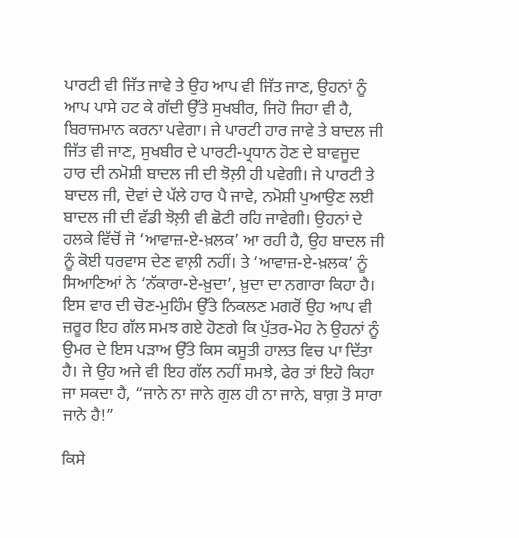ਪਾਰਟੀ ਵੀ ਜਿੱਤ ਜਾਵੇ ਤੇ ਉਹ ਆਪ ਵੀ ਜਿੱਤ ਜਾਣ, ਉਹਨਾਂ ਨੂੰ ਆਪ ਪਾਸੇ ਹਟ ਕੇ ਗੱਦੀ ਉੱਤੇ ਸੁਖਬੀਰ, ਜਿਹੋ ਜਿਹਾ ਵੀ ਹੈ, ਬਿਰਾਜਮਾਨ ਕਰਨਾ ਪਵੇਗਾ। ਜੇ ਪਾਰਟੀ ਹਾਰ ਜਾਵੇ ਤੇ ਬਾਦਲ ਜੀ ਜਿੱਤ ਵੀ ਜਾਣ, ਸੁਖਬੀਰ ਦੇ ਪਾਰਟੀ-ਪ੍ਰਧਾਨ ਹੋਣ ਦੇ ਬਾਵਜੂਦ ਹਾਰ ਦੀ ਨਮੋਸ਼ੀ ਬਾਦਲ ਜੀ ਦੀ ਝੋਲ਼ੀ ਹੀ ਪਵੇਗੀ। ਜੇ ਪਾਰਟੀ ਤੇ ਬਾਦਲ ਜੀ, ਦੋਵਾਂ ਦੇ ਪੱਲੇ ਹਾਰ ਪੈ ਜਾਵੇ, ਨਮੋਸ਼ੀ ਪੁਆਉਣ ਲਈ ਬਾਦਲ ਜੀ ਦੀ ਵੱਡੀ ਝੋਲ਼ੀ ਵੀ ਛੋਟੀ ਰਹਿ ਜਾਵੇਗੀ। ਉਹਨਾਂ ਦੇ ਹਲਕੇ ਵਿੱਚੋਂ ਜੋ ‘ਆਵਾਜ਼-ਏ-ਖ਼ਲਕ’ ਆ ਰਹੀ ਹੈ, ਉਹ ਬਾਦਲ ਜੀ ਨੂੰ ਕੋਈ ਧਰਵਾਸ ਦੇਣ ਵਾਲ਼ੀ ਨਹੀਂ। ਤੇ ‘ਆਵਾਜ਼-ਏ-ਖ਼ਲਕ’ ਨੂੰ ਸਿਆਣਿਆਂ ਨੇ ‘ਨੱਕਾਰਾ-ਏ-ਖ਼ੁਦਾ’, ਖ਼ੁਦਾ ਦਾ ਨਗਾਰਾ ਕਿਹਾ ਹੈ। ਇਸ ਵਾਰ ਦੀ ਚੋਣ-ਮੁਹਿੰਮ ਉੱਤੇ ਨਿਕਲਣ ਮਗਰੋਂ ਉਹ ਆਪ ਵੀ ਜ਼ਰੂਰ ਇਹ ਗੱਲ ਸਮਝ ਗਏ ਹੋਣਗੇ ਕਿ ਪੁੱਤਰ-ਮੋਹ ਨੇ ਉਹਨਾਂ ਨੂੰ ਉਮਰ ਦੇ ਇਸ ਪੜਾਅ ਉੱਤੇ ਕਿਸ ਕਸੂਤੀ ਹਾਲਤ ਵਿਚ ਪਾ ਦਿੱਤਾ ਹੈ। ਜੇ ਉਹ ਅਜੇ ਵੀ ਇਹ ਗੱਲ ਨਹੀਂ ਸਮਝੇ, ਫੇਰ ਤਾਂ ਇਹੋ ਕਿਹਾ ਜਾ ਸਕਦਾ ਹੈ, “ਜਾਨੇ ਨਾ ਜਾਨੇ ਗੁਲ ਹੀ ਨਾ ਜਾਨੇ, ਬਾਗ਼ ਤੋ ਸਾਰਾ ਜਾਨੇ ਹੈ!”

ਕਿਸੇ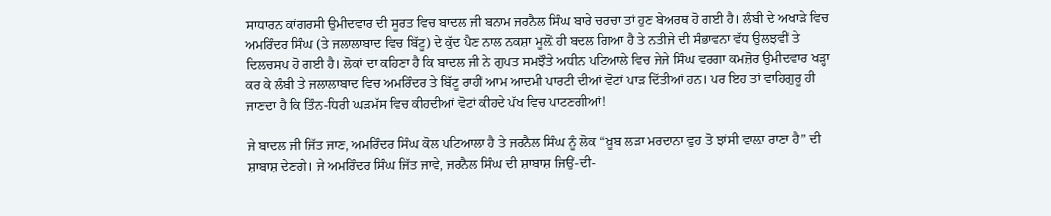ਸਾਧਾਰਨ ਕਾਂਗਰਸੀ ਉਮੀਦਵਾਰ ਦੀ ਸੂਰਤ ਵਿਚ ਬਾਦਲ ਜੀ ਬਨਾਮ ਜਰਨੈਲ ਸਿੰਘ ਬਾਰੇ ਚਰਚਾ ਤਾਂ ਹੁਣ ਬੇਅਰਥ ਹੋ ਗਈ ਹੈ। ਲੰਬੀ ਦੇ ਅਖਾੜੇ ਵਿਚ ਅਮਰਿੰਦਰ ਸਿੰਘ (ਤੇ ਜਲਾਲਾਬਾਦ ਵਿਚ ਬਿੱਟੂ) ਦੇ ਕੁੱਦ ਪੈਣ ਨਾਲ ਨਕਸ਼ਾ ਮੂਲ਼ੋਂ ਹੀ ਬਦਲ ਗਿਆ ਹੈ ਤੇ ਨਤੀਜੇ ਦੀ ਸੰਭਾਵਨਾ ਵੱਧ ਉਲਝਵੀਂ ਤੇ ਦਿਲਚਸਪ ਹੋ ਗਈ ਹੈ। ਲੋਕਾਂ ਦਾ ਕਹਿਣਾ ਹੈ ਕਿ ਬਾਦਲ ਜੀ ਨੇ ਗੁਪਤ ਸਮਝੌਤੇ ਅਧੀਨ ਪਟਿਆਲੇ ਵਿਚ ਜੇਜੇ ਸਿੰਘ ਵਰਗਾ ਕਮਜ਼ੋਰ ਉਮੀਦਵਾਰ ਖੜ੍ਹਾ ਕਰ ਕੇ ਲੰਬੀ ਤੇ ਜਲਾਲਾਬਾਦ ਵਿਚ ਅਮਰਿੰਦਰ ਤੇ ਬਿੱਟੂ ਰਾਹੀਂ ਆਮ ਆਦਮੀ ਪਾਰਟੀ ਦੀਆਂ ਵੋਟਾਂ ਪਾੜ ਦਿੱਤੀਆਂ ਹਨ। ਪਰ ਇਹ ਤਾਂ ਵਾਹਿਗੁਰੂ ਹੀ ਜਾਣਦਾ ਹੈ ਕਿ ਤਿੰਨ-ਧਿਰੀ ਘੜਮੱਸ ਵਿਚ ਕੀਹਦੀਆਂ ਵੋਟਾਂ ਕੀਹਦੇ ਪੱਖ ਵਿਚ ਪਾਟਣਗੀਆਂ!

ਜੇ ਬਾਦਲ ਜੀ ਜਿੱਤ ਜਾਣ, ਅਮਰਿੰਦਰ ਸਿੰਘ ਕੋਲ ਪਟਿਆਲਾ ਹੈ ਤੇ ਜਰਨੈਲ ਸਿੰਘ ਨੂੰ ਲੋਕ “ਖ਼ੂਬ ਲੜਾ ਮਰਦਾਨਾ ਵੁਹ ਤੋ ਝਾਂਸੀ ਵਾਲ਼ਾ ਰਾਣਾ ਹੈ” ਦੀ ਸ਼ਾਬਾਸ਼ ਦੇਣਗੇ। ਜੇ ਅਮਰਿੰਦਰ ਸਿੰਘ ਜਿੱਤ ਜਾਵੇ, ਜਰਨੈਲ ਸਿੰਘ ਦੀ ਸ਼ਾਬਾਸ਼ ਜਿਉਂ-ਦੀ-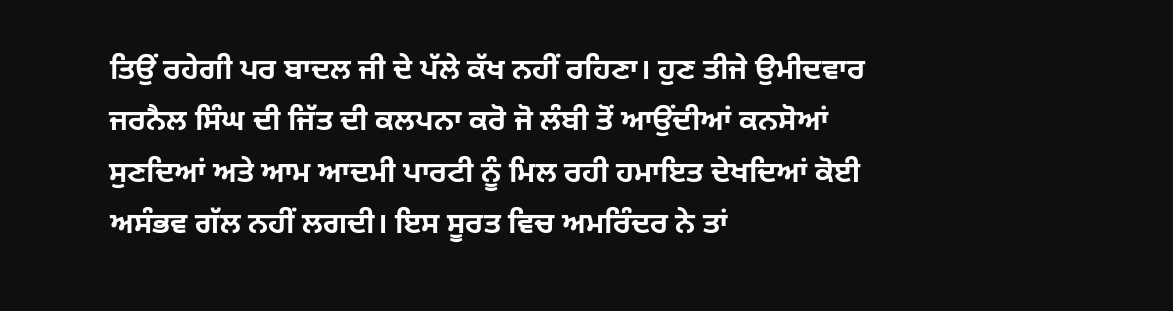ਤਿਉਂ ਰਹੇਗੀ ਪਰ ਬਾਦਲ ਜੀ ਦੇ ਪੱਲੇ ਕੱਖ ਨਹੀਂ ਰਹਿਣਾ। ਹੁਣ ਤੀਜੇ ਉਮੀਦਵਾਰ ਜਰਨੈਲ ਸਿੰਘ ਦੀ ਜਿੱਤ ਦੀ ਕਲਪਨਾ ਕਰੋ ਜੋ ਲੰਬੀ ਤੋਂ ਆਉਂਦੀਆਂ ਕਨਸੋਆਂ ਸੁਣਦਿਆਂ ਅਤੇ ਆਮ ਆਦਮੀ ਪਾਰਟੀ ਨੂੰ ਮਿਲ ਰਹੀ ਹਮਾਇਤ ਦੇਖਦਿਆਂ ਕੋਈ ਅਸੰਭਵ ਗੱਲ ਨਹੀਂ ਲਗਦੀ। ਇਸ ਸੂਰਤ ਵਿਚ ਅਮਰਿੰਦਰ ਨੇ ਤਾਂ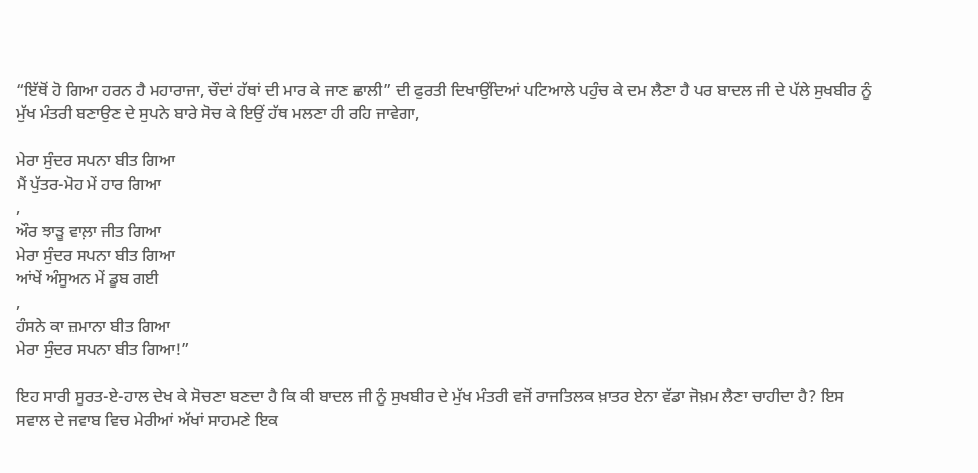“ਇੱਥੋਂ ਹੋ ਗਿਆ ਹਰਨ ਹੈ ਮਹਾਰਾਜਾ, ਚੌਦਾਂ ਹੱਥਾਂ ਦੀ ਮਾਰ ਕੇ ਜਾਣ ਛਾਲੀ” ਦੀ ਫੁਰਤੀ ਦਿਖਾਉਂਦਿਆਂ ਪਟਿਆਲੇ ਪਹੁੰਚ ਕੇ ਦਮ ਲੈਣਾ ਹੈ ਪਰ ਬਾਦਲ ਜੀ ਦੇ ਪੱਲੇ ਸੁਖਬੀਰ ਨੂੰ ਮੁੱਖ ਮੰਤਰੀ ਬਣਾਉਣ ਦੇ ਸੁਪਨੇ ਬਾਰੇ ਸੋਚ ਕੇ ਇਉਂ ਹੱਥ ਮਲਣਾ ਹੀ ਰਹਿ ਜਾਵੇਗਾ,

ਮੇਰਾ ਸੁੰਦਰ ਸਪਨਾ ਬੀਤ ਗਿਆ
ਮੈਂ ਪੁੱਤਰ-ਮੋਹ ਮੇਂ ਹਾਰ ਗਿਆ
,
ਔਰ ਝਾੜੂ ਵਾਲ਼ਾ ਜੀਤ ਗਿਆ
ਮੇਰਾ ਸੁੰਦਰ ਸਪਨਾ ਬੀਤ ਗਿਆ
ਆਂਖੇਂ ਅੰਸੂਅਨ ਮੇਂ ਡੂਬ ਗਈ
,
ਹੰਸਨੇ ਕਾ ਜ਼ਮਾਨਾ ਬੀਤ ਗਿਆ
ਮੇਰਾ ਸੁੰਦਰ ਸਪਨਾ ਬੀਤ ਗਿਆ!”

ਇਹ ਸਾਰੀ ਸੂਰਤ-ਏ-ਹਾਲ ਦੇਖ ਕੇ ਸੋਚਣਾ ਬਣਦਾ ਹੈ ਕਿ ਕੀ ਬਾਦਲ ਜੀ ਨੂੰ ਸੁਖਬੀਰ ਦੇ ਮੁੱਖ ਮੰਤਰੀ ਵਜੋਂ ਰਾਜਤਿਲਕ ਖ਼ਾਤਰ ਏਨਾ ਵੱਡਾ ਜੋਖ਼ਮ ਲੈਣਾ ਚਾਹੀਦਾ ਹੈ? ਇਸ ਸਵਾਲ ਦੇ ਜਵਾਬ ਵਿਚ ਮੇਰੀਆਂ ਅੱਖਾਂ ਸਾਹਮਣੇ ਇਕ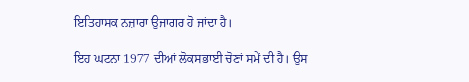ਇਤਿਹਾਸਕ ਨਜ਼ਾਰਾ ਉਜਾਗਰ ਹੋ ਜਾਂਦਾ ਹੈ।

ਇਹ ਘਟਨਾ 1977 ਦੀਆਂ ਲੋਕਸਭਾਈ ਚੋਣਾਂ ਸਮੇਂ ਦੀ ਹੈ। ਉਸ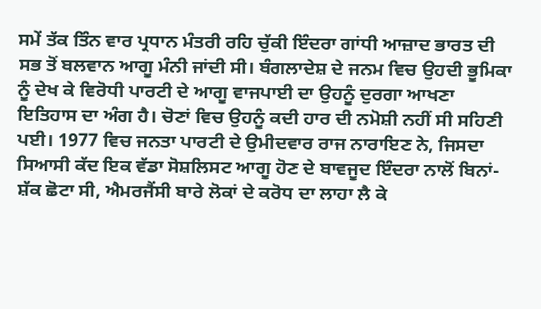ਸਮੇਂ ਤੱਕ ਤਿੰਨ ਵਾਰ ਪ੍ਰਧਾਨ ਮੰਤਰੀ ਰਹਿ ਚੁੱਕੀ ਇੰਦਰਾ ਗਾਂਧੀ ਆਜ਼ਾਦ ਭਾਰਤ ਦੀ ਸਭ ਤੋਂ ਬਲਵਾਨ ਆਗੂ ਮੰਨੀ ਜਾਂਦੀ ਸੀ। ਬੰਗਲਾਦੇਸ਼ ਦੇ ਜਨਮ ਵਿਚ ਉਹਦੀ ਭੂਮਿਕਾ ਨੂੰ ਦੇਖ ਕੇ ਵਿਰੋਧੀ ਪਾਰਟੀ ਦੇ ਆਗੂ ਵਾਜਪਾਈ ਦਾ ਉਹਨੂੰ ਦੁਰਗਾ ਆਖਣਾ ਇਤਿਹਾਸ ਦਾ ਅੰਗ ਹੈ। ਚੋਣਾਂ ਵਿਚ ਉਹਨੂੰ ਕਦੀ ਹਾਰ ਦੀ ਨਮੋਸ਼ੀ ਨਹੀਂ ਸੀ ਸਹਿਣੀ ਪਈ। 1977 ਵਿਚ ਜਨਤਾ ਪਾਰਟੀ ਦੇ ਉਮੀਦਵਾਰ ਰਾਜ ਨਾਰਾਇਣ ਨੇ, ਜਿਸਦਾ ਸਿਆਸੀ ਕੱਦ ਇਕ ਵੱਡਾ ਸੋਸ਼ਲਿਸਟ ਆਗੂ ਹੋਣ ਦੇ ਬਾਵਜੂਦ ਇੰਦਰਾ ਨਾਲੋਂ ਬਿਨਾਂ-ਸ਼ੱਕ ਛੋਟਾ ਸੀ, ਐਮਰਜੈਂਸੀ ਬਾਰੇ ਲੋਕਾਂ ਦੇ ਕਰੋਧ ਦਾ ਲਾਹਾ ਲੈ ਕੇ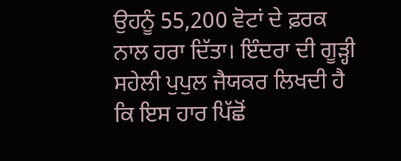ਉਹਨੂੰ 55,200 ਵੋਟਾਂ ਦੇ ਫ਼ਰਕ ਨਾਲ ਹਰਾ ਦਿੱਤਾ। ਇੰਦਰਾ ਦੀ ਗੂੜ੍ਹੀ ਸਹੇਲੀ ਪੁਪੁਲ ਜੈਯਕਰ ਲਿਖਦੀ ਹੈ ਕਿ ਇਸ ਹਾਰ ਪਿੱਛੋਂ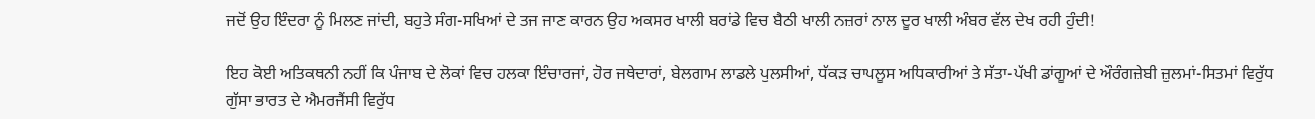ਜਦੋਂ ਉਹ ਇੰਦਰਾ ਨੂੰ ਮਿਲਣ ਜਾਂਦੀ, ਬਹੁਤੇ ਸੰਗ-ਸਖਿਆਂ ਦੇ ਤਜ ਜਾਣ ਕਾਰਨ ਉਹ ਅਕਸਰ ਖਾਲੀ ਬਰਾਂਡੇ ਵਿਚ ਬੈਠੀ ਖਾਲੀ ਨਜ਼ਰਾਂ ਨਾਲ ਦੂਰ ਖਾਲੀ ਅੰਬਰ ਵੱਲ ਦੇਖ ਰਹੀ ਹੁੰਦੀ!

ਇਹ ਕੋਈ ਅਤਿਕਥਨੀ ਨਹੀਂ ਕਿ ਪੰਜਾਬ ਦੇ ਲੋਕਾਂ ਵਿਚ ਹਲਕਾ ਇੰਚਾਰਜਾਂ, ਹੋਰ ਜਥੇਦਾਰਾਂ, ਬੇਲਗਾਮ ਲਾਡਲੇ ਪੁਲਸੀਆਂ, ਧੱਕੜ ਚਾਪਲੂਸ ਅਧਿਕਾਰੀਆਂ ਤੇ ਸੱਤਾ-ਪੱਖੀ ਡਾਂਗੂਆਂ ਦੇ ਔਰੰਗਜ਼ੇਬੀ ਜ਼ੁਲਮਾਂ-ਸਿਤਮਾਂ ਵਿਰੁੱਧ ਗੁੱਸਾ ਭਾਰਤ ਦੇ ਐਮਰਜੈਂਸੀ ਵਿਰੁੱਧ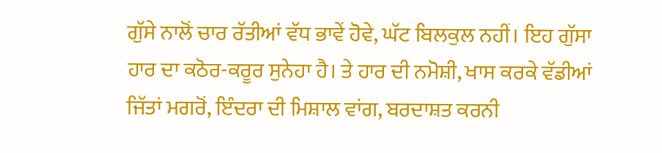ਗੁੱਸੇ ਨਾਲੋਂ ਚਾਰ ਰੱਤੀਆਂ ਵੱਧ ਭਾਵੇਂ ਹੋਵੇ, ਘੱਟ ਬਿਲਕੁਲ ਨਹੀਂ। ਇਹ ਗੁੱਸਾ ਹਾਰ ਦਾ ਕਠੋਰ-ਕਰੂਰ ਸੁਨੇਹਾ ਹੈ। ਤੇ ਹਾਰ ਦੀ ਨਮੋਸ਼ੀ, ਖਾਸ ਕਰਕੇ ਵੱਡੀਆਂ ਜਿੱਤਾਂ ਮਗਰੋਂ, ਇੰਦਰਾ ਦੀ ਮਿਸ਼ਾਲ ਵਾਂਗ, ਬਰਦਾਸ਼ਤ ਕਰਨੀ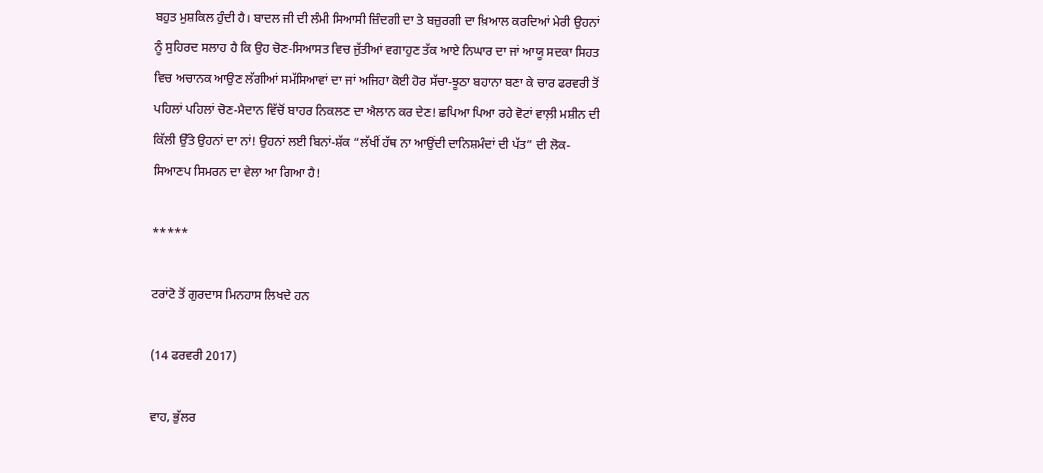ਬਹੁਤ ਮੁਸ਼ਕਿਲ ਹੁੰਦੀ ਹੈ। ਬਾਦਲ ਜੀ ਦੀ ਲੰਮੀ ਸਿਆਸੀ ਜ਼ਿੰਦਗੀ ਦਾ ਤੇ ਬਜ਼ੁਰਗੀ ਦਾ ਖ਼ਿਆਲ ਕਰਦਿਆਂ ਮੇਰੀ ਉਹਨਾਂ ਨੂੰ ਸੁਹਿਰਦ ਸਲਾਹ ਹੈ ਕਿ ਉਹ ਚੋਣ-ਸਿਆਸਤ ਵਿਚ ਜੁੱਤੀਆਂ ਵਗਾਹੁਣ ਤੱਕ ਆਏ ਨਿਘਾਰ ਦਾ ਜਾਂ ਆਯੂ ਸਦਕਾ ਸਿਹਤ ਵਿਚ ਅਚਾਨਕ ਆਉਣ ਲੱਗੀਆਂ ਸਮੱਸਿਆਵਾਂ ਦਾ ਜਾਂ ਅਜਿਹਾ ਕੋਈ ਹੋਰ ਸੱਚਾ-ਝੂਠਾ ਬਹਾਨਾ ਬਣਾ ਕੇ ਚਾਰ ਫਰਵਰੀ ਤੋਂ ਪਹਿਲਾਂ ਪਹਿਲਾਂ ਚੋਣ-ਮੈਦਾਨ ਵਿੱਚੋਂ ਬਾਹਰ ਨਿਕਲਣ ਦਾ ਐਲਾਨ ਕਰ ਦੇਣ! ਛਪਿਆ ਪਿਆ ਰਹੇ ਵੋਟਾਂ ਵਾਲ਼ੀ ਮਸ਼ੀਨ ਦੀ ਕਿੱਲੀ ਉੱਤੇ ਉਹਨਾਂ ਦਾ ਨਾਂ! ਉਹਨਾਂ ਲਈ ਬਿਨਾਂ-ਸ਼ੱਕ “ਲੱਖੀਂ ਹੱਥ ਨਾ ਆਉਂਦੀ ਦਾਨਿਸ਼ਮੰਦਾਂ ਦੀ ਪੱਤ” ਦੀ ਲੋਕ-ਸਿਆਣਪ ਸਿਮਰਨ ਦਾ ਵੇਲਾ ਆ ਗਿਆ ਹੈ!

*****

ਟਰਾਂਟੋ ਤੋਂ ਗੁਰਦਾਸ ਮਿਨਹਾਸ ਲਿਖਦੇ ਹਨ

(14 ਫਰਵਰੀ 2017)

ਵਾਹ, ਭੁੱਲਰ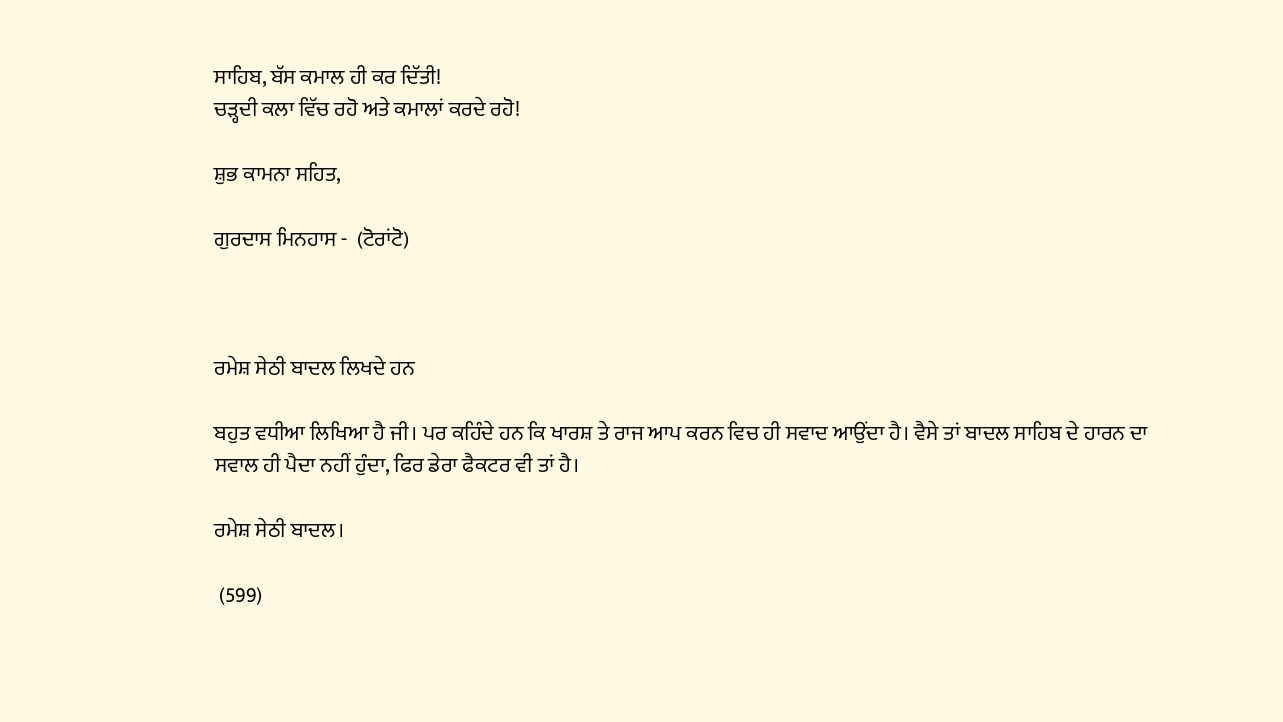ਸਾਹਿਬ, ਬੱਸ ਕਮਾਲ ਹੀ ਕਰ ਦਿੱਤੀ!
ਚੜ੍ਹਦੀ ਕਲਾ ਵਿੱਚ ਰਹੋ ਅਤੇ ਕਮਾਲਾਂ ਕਰਦੇ ਰਹੋ!

ਸ਼ੁਭ ਕਾਮਨਾ ਸਹਿਤ,

ਗੁਰਦਾਸ ਮਿਨਹਾਸ -  (ਟੋਰਾਂਟੋ)



ਰਮੇਸ਼ ਸੇਠੀ ਬਾਦਲ ਲਿਖਦੇ ਹਨ

ਬਹੁਤ ਵਧੀਆ ਲਿਖਿਆ ਹੈ ਜੀ। ਪਰ ਕਹਿੰਦੇ ਹਨ ਕਿ ਖਾਰਸ਼ ਤੇ ਰਾਜ ਆਪ ਕਰਨ ਵਿਚ ਹੀ ਸਵਾਦ ਆਉਂਦਾ ਹੈ। ਵੈਸੇ ਤਾਂ ਬਾਦਲ ਸਾਹਿਬ ਦੇ ਹਾਰਨ ਦਾ ਸਵਾਲ ਹੀ ਪੈਦਾ ਨਹੀਂ ਹੁੰਦਾ, ਫਿਰ ਡੇਰਾ ਫੈਕਟਰ ਵੀ ਤਾਂ ਹੈ।

ਰਮੇਸ਼ ਸੇਠੀ ਬਾਦਲ।

 (599)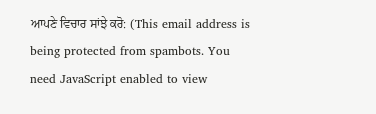ਆਪਣੇ ਵਿਚਾਰ ਸਾਂਝੇ ਕਰੋ: (This email address is being protected from spambots. You need JavaScript enabled to view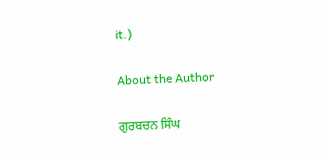it.)

About the Author

ਗੁਰਬਚਨ ਸਿੰਘ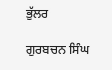ਭੁੱਲਰ

ਗੁਰਬਚਨ ਸਿੰਘ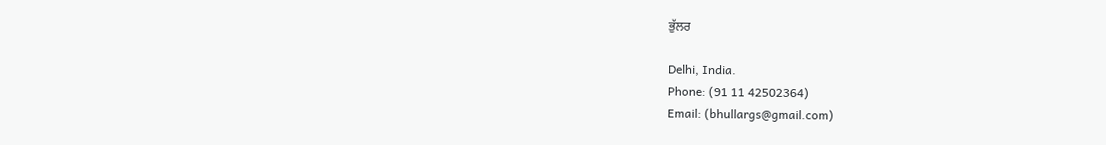ਭੁੱਲਰ

Delhi, India.
Phone: (91 11 42502364)
Email: (bhullargs@gmail.com)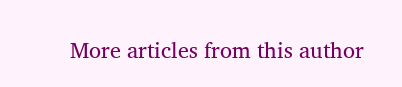More articles from this author